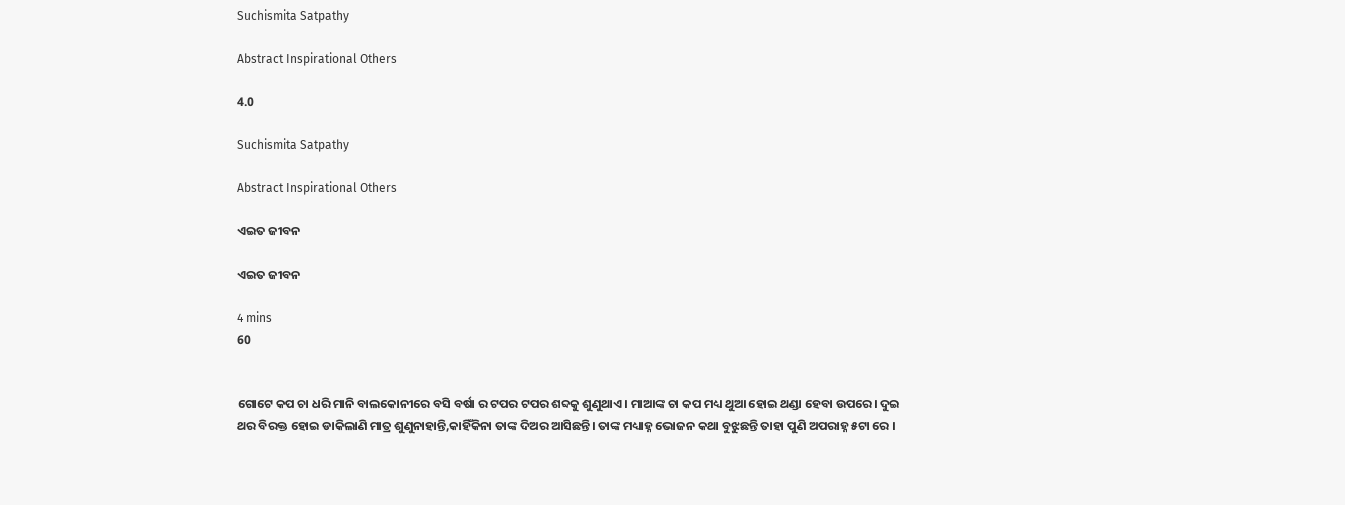Suchismita Satpathy

Abstract Inspirational Others

4.0

Suchismita Satpathy

Abstract Inspirational Others

ଏଇତ ଜୀବନ

ଏଇତ ଜୀବନ

4 mins
60


ଗୋଟେ କପ ଚା ଧରି ମାନି ବାଲକୋନୀରେ ବସି ବର୍ଷା ର ଟପର ଟପର ଶବ୍ଦକୁ ଶୁଣୁଥାଏ। ମାଆଙ୍କ ଚା କପ ମଧ୍ୟ ଥୁଆ ହୋଇ ଥଣ୍ଡା ହେବା ଉପରେ। ଦୁଇ ଥର ବିରକ୍ତ ହୋଇ ଡାକିଲାଣି ମାତ୍ର ଶୁଣୁନାହାନ୍ତି,କାହିଁକିନା ତାଙ୍କ ଦିଅର ଆସିଛନ୍ତି। ତାଙ୍କ ମଧ୍ୟାହ୍ନ ଭୋଜନ କଥା ବୁଝୁଛନ୍ତି ତାହା ପୁଣି ଅପରାହ୍ନ ୫ଟା ରେ ।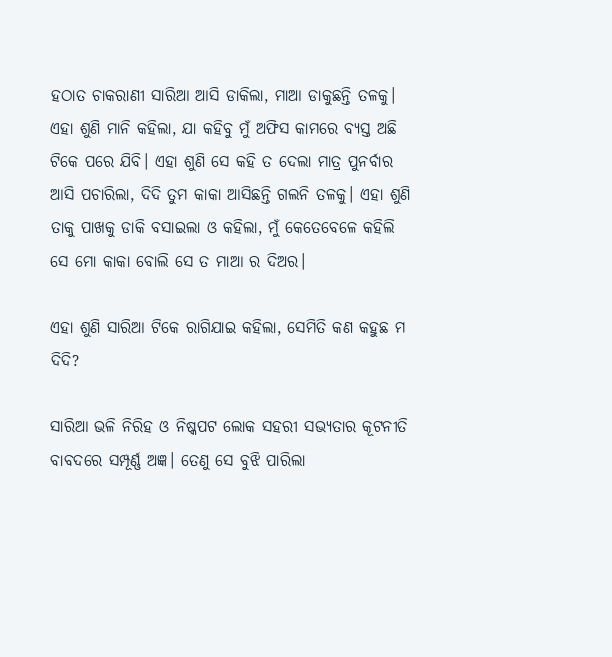ହଠାତ ଚାକରାଣୀ ସାରିଆ ଆସି ଡାକିଲା, ମାଆ ଡାକୁଛନ୍ତି ତଳକୁ। ଏହା ଶୁଣି ମାନି କହିଲା, ଯା କହିବୁ ମୁଁ ଅଫିସ କାମରେ ବ୍ୟସ୍ତ ଅଛି ଟିକେ ପରେ ଯିବି। ଏହା ଶୁଣି ସେ କହି ତ ଦେଲା ମାତ୍ର ପୁନର୍ବାର ଆସି ପଚାରିଲା, ଦିଦି ତୁମ କାକା ଆସିଛନ୍ତି ଗଲନି ତଳକୁ। ଏହା ଶୁଣି ତାକୁ ପାଖକୁ ଡାକି ବସାଇଲା ଓ କହିଲା, ମୁଁ କେତେବେଳେ କହିଲି ସେ ମୋ କାକା ବୋଲି ସେ ତ ମାଆ ର ଦିଅର।

ଏହା ଶୁଣି ସାରିଆ ଟିକେ ରାଗିଯାଇ କହିଲା, ସେମିତି କଣ କହୁଛ ମ ଦିଦି?

ସାରିଆ ଭଳି ନିରିହ ଓ ନିଷ୍କପଟ ଲୋକ ସହରୀ ସଭ୍ୟତାର କୂଟନୀତି ବାବଦରେ ସମ୍ପୂର୍ଣ୍ଣ ଅଜ୍ଞ। ତେଣୁ ସେ ବୁଝି ପାରିଲା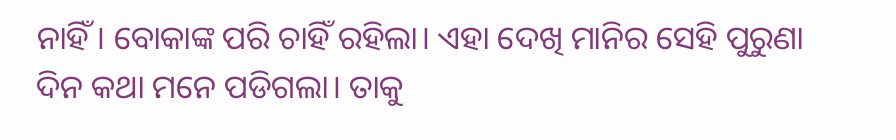ନାହିଁ। ବୋକାଙ୍କ ପରି ଚାହିଁ ରହିଲା। ଏହା ଦେଖି ମାନିର ସେହି ପୁରୁଣା ଦିନ କଥା ମନେ ପଡିଗଲା। ତାକୁ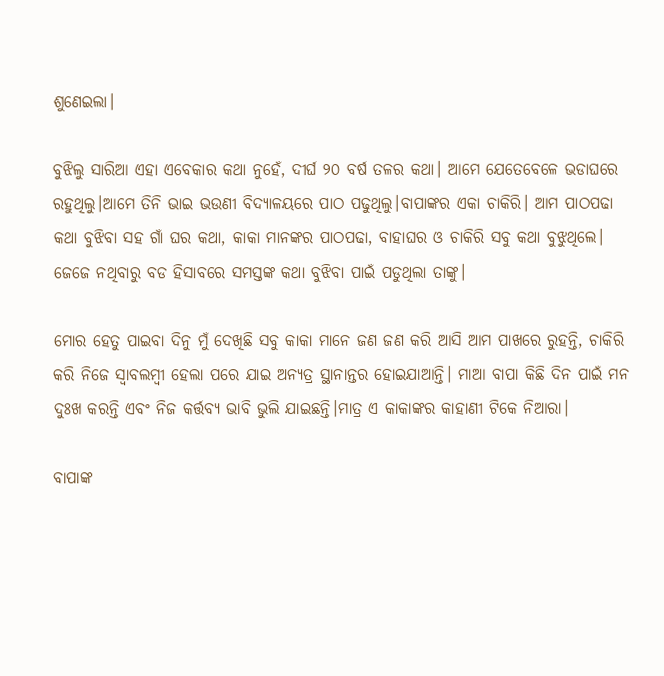ଶୁଣେଇଲା।

ବୁଝିଲୁ ସାରିଆ ଏହା ଏବେକାର କଥା ନୁହେଁ, ଦୀର୍ଘ ୨୦ ବର୍ଷ ତଳର କଥା। ଆମେ ଯେତେବେଳେ ଭଡାଘରେ ରହୁଥିଲୁ।ଆମେ ତିନି ଭାଇ ଭଉଣୀ ବିଦ୍ୟାଳୟରେ ପାଠ ପଢୁଥିଲୁ।ବାପାଙ୍କର ଏକା ଚାକିରି। ଆମ ପାଠପଢା କଥା ବୁଝିବା ସହ ଗାଁ ଘର କଥା, କାକା ମାନଙ୍କର ପାଠପଢା, ବାହାଘର ଓ ଚାକିରି ସବୁ କଥା ବୁଝୁଥିଲେ। ଜେଜେ ନଥିବାରୁ ବଡ ହିସାବରେ ସମସ୍ତଙ୍କ କଥା ବୁଝିବା ପାଇଁ ପଡୁଥିଲା ତାଙ୍କୁ।

ମୋର ହେତୁ ପାଇବା ଦିନୁ ମୁଁ ଦେଖିଛି ସବୁ କାକା ମାନେ ଜଣ ଜଣ କରି ଆସି ଆମ ପାଖରେ ରୁହନ୍ତି, ଚାକିରି କରି ନିଜେ ସ୍ୱାବଲମ୍ବୀ ହେଲା ପରେ ଯାଇ ଅନ୍ୟତ୍ର ସ୍ଥାନାନ୍ତର ହୋଇଯାଆନ୍ତି। ମାଆ ବାପା କିଛି ଦିନ ପାଇଁ ମନ ଦୁଃଖ କରନ୍ତି ଏବଂ ନିଜ କର୍ତ୍ତବ୍ୟ ଭାବି ଭୁଲି ଯାଇଛନ୍ତି।ମାତ୍ର ଏ କାକାଙ୍କର କାହାଣୀ ଟିକେ ନିଆରା।

ବାପାଙ୍କ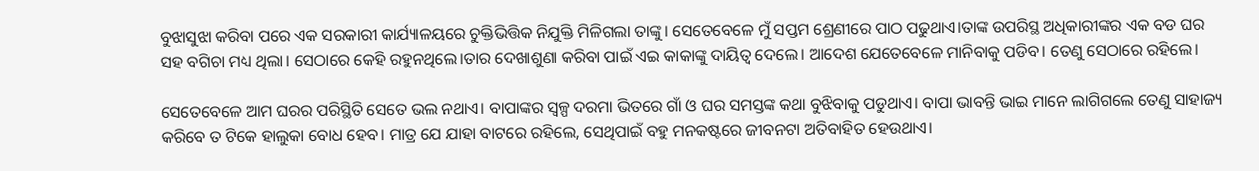ବୁଝାସୁଝା କରିବା ପରେ ଏକ ସରକାରୀ କାର୍ଯ୍ୟାଳୟରେ ଚୁକ୍ତିଭିତ୍ତିକ ନିଯୁକ୍ତି ମିଳିଗଲା ତାଙ୍କୁ। ସେତେବେଳେ ମୁଁ ସପ୍ତମ ଶ୍ରେଣୀରେ ପାଠ ପଢୁଥାଏ।ତାଙ୍କ ଉପରିସ୍ଥ ଅଧିକାରୀଙ୍କର ଏକ ବଡ ଘର ସହ ବଗିଚା ମଧ୍ୟ ଥିଲା। ସେଠାରେ କେହି ରହୁନଥିଲେ।ତାର ଦେଖାଶୁଣା କରିବା ପାଇଁ ଏଇ କାକାଙ୍କୁ ଦାୟିତ୍ବ ଦେଲେ। ଆଦେଶ ଯେତେବେଳେ ମାନିବାକୁ ପଡିବ। ତେଣୁ ସେଠାରେ ରହିଲେ।

ସେତେବେଳେ ଆମ ଘରର ପରିସ୍ଥିତି ସେତେ ଭଲ ନଥାଏ। ବାପାଙ୍କର ସ୍ୱଳ୍ପ ଦରମା ଭିତରେ ଗାଁ ଓ ଘର ସମସ୍ତଙ୍କ କଥା ବୁଝିବାକୁ ପଡୁଥାଏ। ବାପା ଭାବନ୍ତି ଭାଇ ମାନେ ଲାଗିଗଲେ ତେଣୁ ସାହାଜ୍ୟ କରିବେ ତ ଟିକେ ହାଲୁକା ବୋଧ ହେବ। ମାତ୍ର ଯେ ଯାହା ବାଟରେ ରହିଲେ, ସେଥିପାଇଁ ବହୁ ମନକଷ୍ଟରେ ଜୀବନଟା ଅତିବାହିତ ହେଉଥାଏ।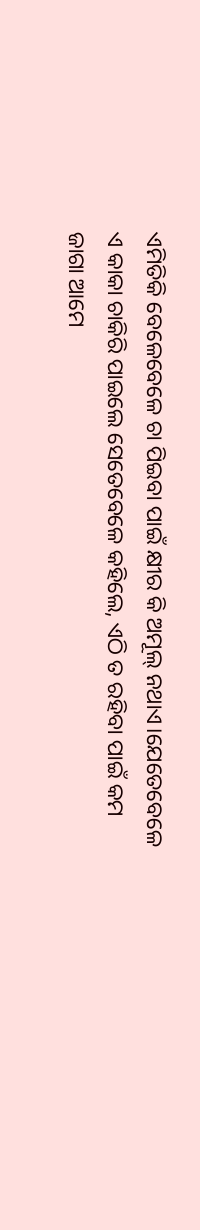ଏମିତିକି ବେଳେବେଳେ ଚା ପିଇବା ପାଇଁ କ୍ଷୀର କି ଅମୂଲ୍ ନଥାଏ।ଯେତେବେଳେ ଏ କାକା ଚାକିରି ପାଇଲେ ସେତେବେଳେ କହିଲେ, ଏଠି ତ ରହିବା ପାଇଁ କମ ଜାଗା ଆମେ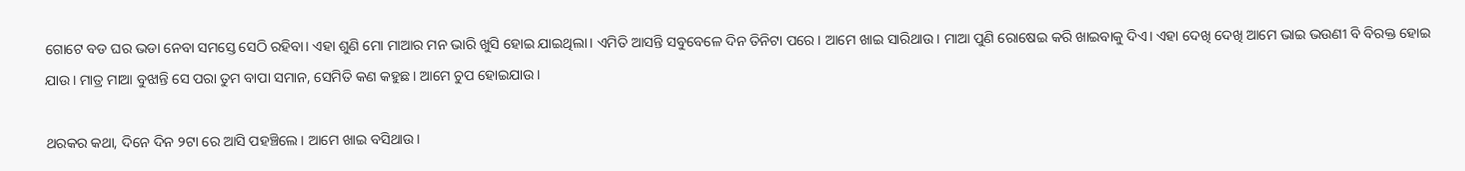ଗୋଟେ ବଡ ଘର ଭଡା ନେବା ସମସ୍ତେ ସେଠି ରହିବା। ଏହା ଶୁଣି ମୋ ମାଆର ମନ ଭାରି ଖୁସି ହୋଇ ଯାଇଥିଲା। ଏମିତି ଆସନ୍ତି ସବୁବେଳେ ଦିନ ତିନିଟା ପରେ। ଆମେ ଖାଇ ସାରିଥାଉ। ମାଆ ପୁଣି ରୋଷେଇ କରି ଖାଇବାକୁ ଦିଏ। ଏହା ଦେଖି ଦେଖି ଆମେ ଭାଇ ଭଉଣୀ ବି ବିରକ୍ତ ହୋଇ ଯାଉ। ମାତ୍ର ମାଆ ବୁଝାନ୍ତି ସେ ପରା ତୁମ ବାପା ସମାନ, ସେମିତି କଣ କହୁଛ। ଆମେ ଚୁପ ହୋଇଯାଉ।

ଥରକର କଥା, ଦିନେ ଦିନ ୨ଟା ରେ ଆସି ପହଞ୍ଚିଲେ। ଆମେ ଖାଇ ବସିଥାଉ।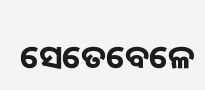ସେତେବେଳେ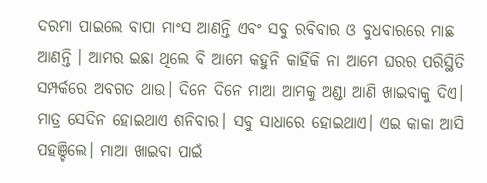ଦରମା ପାଇଲେ ବାପା ମାଂସ ଆଣନ୍ତି ଏବଂ ସବୁ ରବିବାର ଓ ବୁଧବାରରେ ମାଛ ଆଣନ୍ତି । ଆମର ଇଛା ଥିଲେ ବି ଆମେ କହୁନି କାହିଁକି ନା ଆମେ ଘରର ପରିସ୍ଥିତି ସମ୍ପର୍କରେ ଅବଗତ ଥାଉ। ଦିନେ ଦିନେ ମାଆ ଆମକୁ ଅଣ୍ଡା ଆଣି ଖାଇବାକୁ ଦିଏ। ମାତ୍ର ସେଦିନ ହୋଇଥାଏ ଶନିବାର। ସବୁ ସାଧାରେ ହୋଇଥାଏ। ଏଇ କାକା ଆସି ପହଞ୍ଚିଲେ। ମାଆ ଖାଇବା ପାଇଁ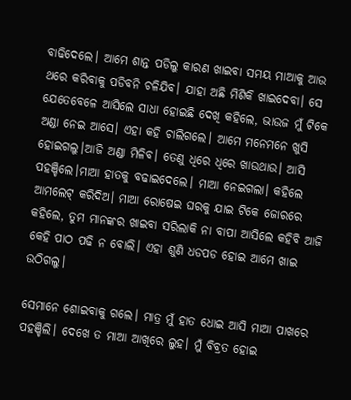ବାଢିଦେଲେ। ଆମେ ଶାନ୍ତ ପଡିଲୁ କାରଣ ଖାଇବା ସମୟ ମାଆକୁ ଆଉ ଥରେ କରିବାକୁ ପଡିବନି ଚଳିଯିବ। ଯାହା ଅଛି ମିଶିକି ଖାଇଦେବା। ସେ ଯେତେବେଳେ ଆସିଲେ ସାଧା ହୋଇଛି ଦେଖି କହିଲେ, ଭାଉଜ ମୁଁ ଟିକେ ଅଣ୍ଡା ନେଇ ଆସେ। ଏହା କହି ଚାଲିଗଲେ। ଆମେ ମନେମନେ ଖୁସି ହୋଇଗଲୁ।ଆଜି ଅଣ୍ଡା ମିଳିବ। ତେଣୁ ଧିରେ ଧିରେ ଖାଉଥାଉ। ଆସି ପହଞ୍ଚିଲେ।ମାଆ ହାତକୁ ବଢାଇଦେଲେ। ମାଆ ନେଇଗଲା। କହିଲେ ଆମଲେଟ୍ କରିଦିଅ। ମାଆ ରୋଷେଇ ଘରକୁ ଯାଇ ଟିକେ ଜୋରରେ କହିଲେ, ତୁମ ମାନଙ୍କର ଖାଇବା ସରିଲାକି ନା ବାପା ଆସିଲେ କହିବି ଆଜି କେହି ପାଠ ପଢି ନ ବୋଲି। ଏହା ଶୁଣି ଧଡପଡ ହୋଇ ଆମେ ଖାଇ ଉଠିଗଲୁ।

ସେମାନେ ଶୋଇବାକୁ ଗଲେ। ମାତ୍ର ମୁଁ ହାତ ଧୋଇ ଆସି ମାଆ ପାଖରେ ପହଞ୍ଚିଲି। ଦେଖେ ତ ମାଆ ଆଖିରେ ଲୁହ। ମୁଁ ବିବ୍ରତ ହୋଇ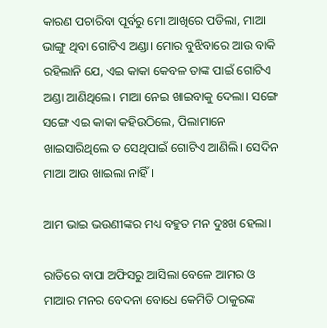କାରଣ ପଚାରିବା ପୂର୍ବରୁ ମୋ ଆଖିରେ ପଡିଲା, ମାଆ ଭାଙ୍ଗୁ ଥିବା ଗୋଟିଏ ଅଣ୍ଡା। ମୋର ବୁଝିବାରେ ଆଉ ବାକି ରହିଲାନି ଯେ, ଏଇ କାକା କେବଳ ତାଙ୍କ ପାଇଁ ଗୋଟିଏ ଅଣ୍ଡା ଆଣିଥିଲେ। ମାଆ ନେଇ ଖାଇବାକୁ ଦେଲା। ସଙ୍ଗେ ସଙ୍ଗେ ଏଇ କାକା କହିଉଠିଲେ, ପିଲାମାନେ ଖାଇସାରିଥିଲେ ତ ସେଥିପାଇଁ ଗୋଟିଏ ଆଣିଲି। ସେଦିନ ମାଆ ଆଉ ଖାଇଲା ନାହିଁ।

ଆମ ଭାଇ ଭଉଣୀଙ୍କର ମଧ୍ୟ ବହୁତ ମନ ଦୁଃଖ ହେଲା।

ରାତିରେ ବାପା ଅଫିସରୁ ଆସିଲା ବେଳେ ଆମର ଓ ମାଆର ମନର ବେଦନା ବୋଧେ କେମିତି ଠାକୁରଙ୍କ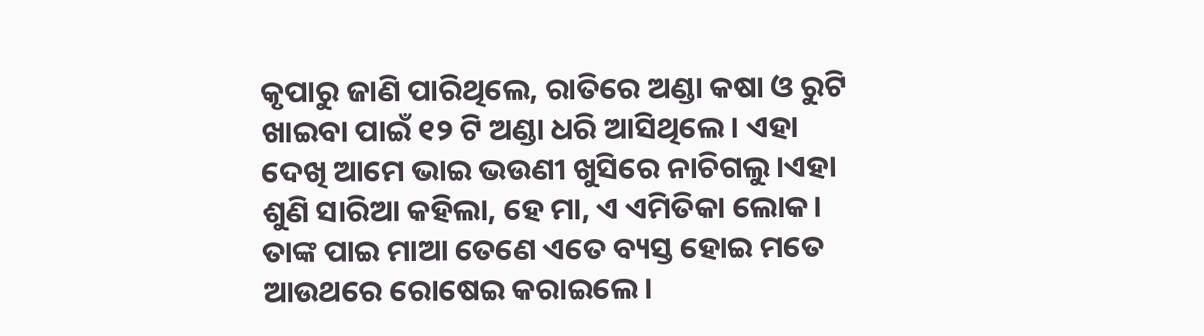କୃପାରୁ ଜାଣି ପାରିଥିଲେ, ରାତିରେ ଅଣ୍ଡା କଷା ଓ ରୁଟି ଖାଇବା ପାଇଁ ୧୨ ଟି ଅଣ୍ଡା ଧରି ଆସିଥିଲେ। ଏହା ଦେଖି ଆମେ ଭାଇ ଭଉଣୀ ଖୁସିରେ ନାଚିଗଲୁ।ଏହା ଶୁଣି ସାରିଆ କହିଲା, ହେ ମା, ଏ ଏମିତିକା ଲୋକ। ତାଙ୍କ ପାଇ ମାଆ ତେଣେ ଏତେ ବ୍ୟସ୍ତ ହୋଇ ମତେ ଆଉଥରେ ରୋଷେଇ କରାଇଲେ।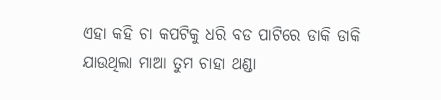ଏହା କହି ଚା କପଟିକୁ ଧରି ବଡ ପାଟିରେ ଡାକି ଡାକି ଯାଉଥିଲା ମାଆ ତୁମ ଚାହା ଥଣ୍ଡା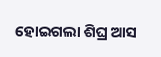ହୋଇଗଲା ଶିଘ୍ର ଆସ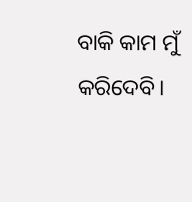ବାକି କାମ ମୁଁ କରିଦେବି।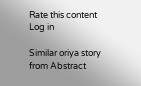Rate this content
Log in

Similar oriya story from Abstract